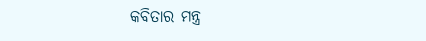କବିତାର ମନ୍ତ୍ର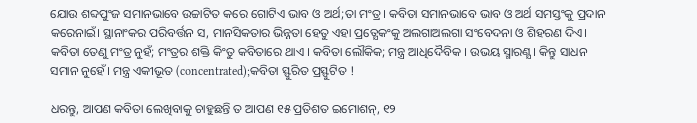ଯୋଉ ଶବ୍ଦପୁଂଜ ସମାନଭାବେ ଉଚ୍ଚାଟିତ କରେ ଗୋଟିଏ ଭାବ ଓ ଅର୍ଥ;ତା ମଂତ୍ର। କବିତା ସମାନଭାବେ ଭାବ ଓ ଅର୍ଥ ସମସ୍ତଂକୁ ପ୍ରଦାନ କରେନାଇଁ। ସ୍ଥାନାଂକର ପରିବର୍ତ୍ତନ ସ, ମାନସିକତାର ଭିନ୍ନତା ହେତୁ ଏହା ପ୍ରତ୍ଯେକଂକୁ ଅଲଗାଅଲଗା ସଂବେଦନା ଓ ଶିହରଣ ଦିଏ। କବିତା ତେଣୁ ମଂତ୍ର ନୁହଁ; ମଂତ୍ରର ଶକ୍ତି କିଂତୁ କବିତାରେ ଥାଏ । କବିତା ଲୌକିକ; ମନ୍ତ୍ର ଆଧିଦୈବିକ । ଉଭୟ ସ୍ମାରଣ୍ଯ। କିନ୍ତୁ ସାଧନ ସମାନ ନୁହେଁ। ମନ୍ତ୍ର ଏକୀଭୂତ (concentrated);କବିତା ସ୍ଫୁରିତ ପ୍ରସ୍ଫୁଟିତ !

ଧରନ୍ତୁ, ଆପଣ କବିତା ଲେଖିବାକୁ ଚାହୁଛନ୍ତି ତ ଆପଣ ୧୫ ପ୍ରତିଶତ ଇମୋଶନ୍, ୧୨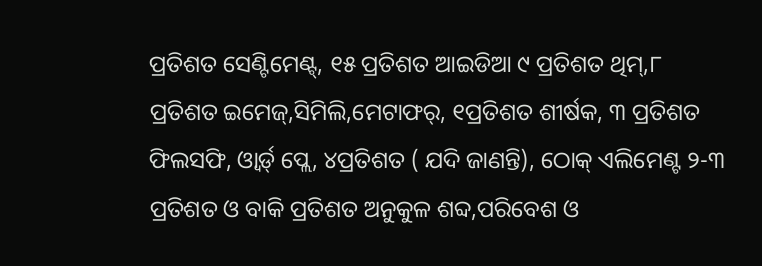ପ୍ରତିଶତ ସେଣ୍ଟିମେଣ୍ଟ୍, ୧୫ ପ୍ରତିଶତ ଆଇଡିଆ ୯ ପ୍ରତିଶତ ଥିମ୍,୮ ପ୍ରତିଶତ ଇମେଜ୍,ସିମିଲି,ମେଟାଫର୍, ୧ପ୍ରତିଶତ ଶୀର୍ଷକ, ୩ ପ୍ରତିଶତ ଫିଲସଫି, ଓ୍ବାର୍ଡ୍ ପ୍ଲେ, ୪ପ୍ରତିଶତ ( ଯଦି ଜାଣନ୍ତି), ଠୋକ୍ ଏଲିମେଣ୍ଟ ୨-୩ ପ୍ରତିଶତ ଓ ବାକି ପ୍ରତିଶତ ଅନୁକୁଳ ଶବ୍ଦ,ପରିବେଶ ଓ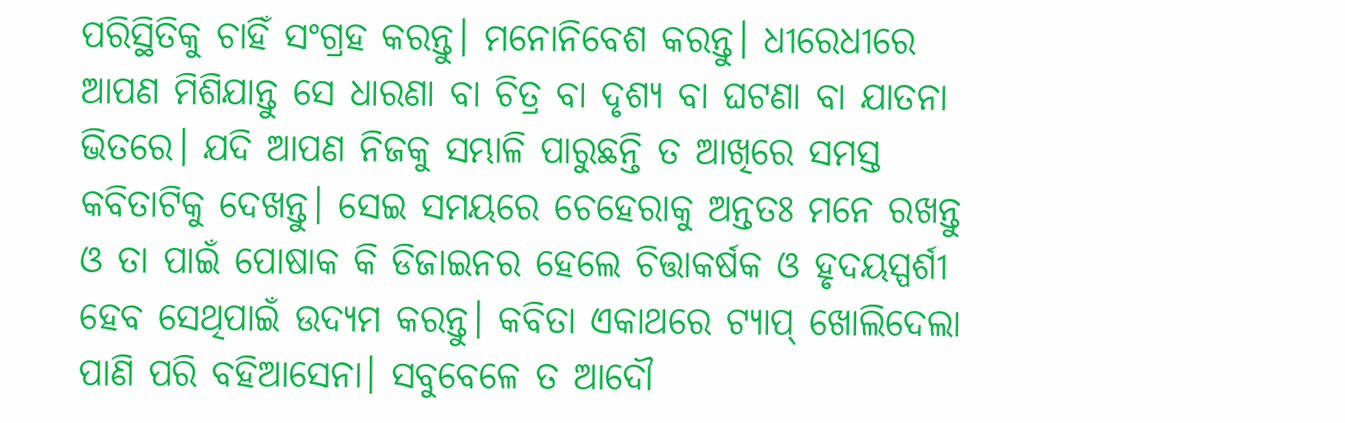ପରିସ୍ଥିତିକୁ ଚାହିଁ ସଂଗ୍ରହ କରନ୍ତୁ। ମନୋନିବେଶ କରନ୍ତୁ। ଧୀରେଧୀରେ ଆପଣ ମିଶିଯାନ୍ତୁ ସେ ଧାରଣା ବା ଚିତ୍ର ବା ଦୃଶ୍ୟ ବା ଘଟଣା ବା ଯାତନା ଭିତରେ। ଯଦି ଆପଣ ନିଜକୁ ସମ୍ଭାଳି ପାରୁଛନ୍ତି ତ ଆଖିରେ ସମସ୍ତ କବିତାଟିକୁ ଦେଖନ୍ତୁ। ସେଇ ସମୟରେ ଚେହେରାକୁ ଅନ୍ତତଃ ମନେ ରଖନ୍ତୁ ଓ ତା ପାଇଁ ପୋଷାକ କି ଡିଜାଇନର ହେଲେ ଚିତ୍ତାକର୍ଷକ ଓ ହୃଦୟସ୍ପର୍ଶୀ ହେବ ସେଥିପାଇଁ ଉଦ୍ୟମ କରନ୍ତୁ। କବିତା ଏକାଥରେ ଟ୍ଯାପ୍ ଖୋଲିଦେଲା ପାଣି ପରି ବହିଆସେନା। ସବୁବେଳେ ତ ଆଦୌ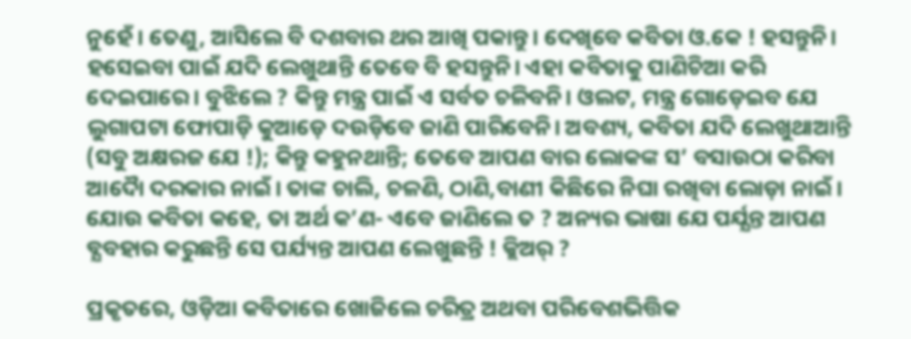ନୁହେଁ। ତେଣୁ, ଆସିଲେ ବି ଦଶବାର ଥର ଆଖି ପକାନ୍ତୁ। ଦେଖିବେ କବିତା ଓ.କେ ! ହସନ୍ତୁନି। ହସେଇବା ପାଇଁ ଯଦି ଲେଖୁଥାନ୍ତି ତେବେ ବି ହସନ୍ତୁନି। ଏହା କବିତାକୁ ପାଣିଚିଆ କରି ଦେଇପାରେ। ବୁଝିଲେ ? କିନ୍ତୁ ମନ୍ତ୍ର ପାଇଁ ଏ ସର୍ବତ ଚଳିବନି। ଓଲଟ, ମନ୍ତ୍ର ଗୋଡ଼େଇବ ଯେ ଲୁଗାପଟା ଫୋପାଡ଼ି କୁଆଡ଼େ ଦଉଡ଼ିବେ ଜାଣି ପାରିବେନି। ଅବଶ୍ୟ, କବିତା ଯଦି ଲେଖୁଥାଆନ୍ତି (ସବୁ ଅକ୍ଷରଜ ଯେ !); କିନ୍ତୁ କହୁନଥାନ୍ତି; ତେବେ ଆପଣ ବାର ଲୋକଙ୍କ ସ’ ବସାଉଠା କରିବା ଆଦୋୖ ଦରକାର ନାଇଁ। ତାଙ୍କ ଚାଲି, ଚଳଣି, ଠାଣି,ବାଣୀ କିଛିରେ ନିଘା ରଖିବା ଲୋଡ଼ା ନାଇଁ। ଯୋଉ କବିତା କହେ, ତା ଅର୍ଥ କ’ଣ- ଏବେ ଜାଣିଲେ ତ ? ଅନ୍ୟର ଭାଷା ଯେ ପର୍ଯ୍ଯନ୍ତ ଆପଣ ବ୍ଯବହାର କରୁଛନ୍ତି ସେ ପର୍ଯ୍ୟନ୍ତ ଆପଣ ଲେଖୁଛନ୍ତି ! କ୍ଲିଅର୍ ?

ପ୍ରକୃତରେ, ଓଡ଼ିଆ କବିତାରେ ଖୋଜିଲେ ଚରିତ୍ର ଅଥବା ପରିବେଶଭିତ୍ତିକ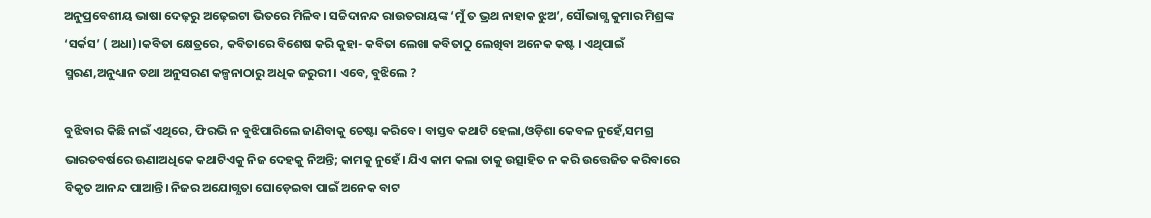ଅନୁପ୍ରବେଶୀୟ ଭାଷା ଦେଢ଼ରୁ ଅଢ଼େଇଟା ଭିତରେ ମିଳିବ। ସଚ୍ଚିଦାନନ୍ଦ ରାଉତରାୟଙ୍କ ‘ମୁଁ ତ ଭ୍ରଥ ନାହାକ ଝୁଅ’, ସୌଭାଗ୍ଯ କୁମାର ମିଶ୍ରଙ୍କ ‘ସର୍କସ’ ( ଅଧା)।କବିତା କ୍ଷେତ୍ରରେ, କବିତାରେ ବିଶେଷ କରି କୁହା- କବିତା ଲେଖା କବିତାଠୁ ଲେଖିବା ଅନେକ କଷ୍ଟ । ଏଥିପାଇଁ ସ୍ମରଣ,ଅନୁଧ୍ୟାନ ତଥା ଅନୁସରଣ କଳ୍ପନାଠାରୁ ଅଧିକ ଜରୁରୀ। ଏବେ, ବୁଝିଲେ ?

ବୁଝିବାର କିଛି ନାଇଁ ଏଥିରେ, ଫିରଭି ନ ବୁଝିପାରିଲେ ଜାଣିବାକୁ ଚେଷ୍ଟା କରିବେ। ବାସ୍ତବ କଥାଟି ହେଲା,ଓଡ଼ିଶା କେବଳ ନୁହେଁ,ସମଗ୍ର ଭାରତବର୍ଷରେ ଊଣାଅଧିକେ କଥାଟିଏକୁ ନିଜ ଦେହକୁ ନିଅନ୍ତି; କାମକୁ ନୁହେଁ। ଯିଏ କାମ କଲା ତାକୁ ଉତ୍ସାହିତ ନ କରି ଉତ୍ତେଜିତ କରିବାରେ ବିକୃତ ଆନନ୍ଦ ପାଆନ୍ତି। ନିଜର ଅଯୋଗ୍ଯତା ଘୋଡ଼େଇବା ପାଇଁ ଅନେକ ବାଟ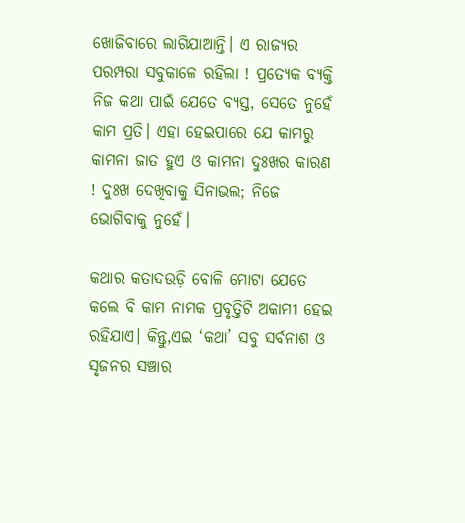ଖୋଜିବାରେ ଲାଗିଯାଆନ୍ତି। ଏ ରାଜ୍ୟର ପରମ୍ପରା ସବୁକାଳେ ରହିଲା ! ପ୍ରତ୍ୟେକ ବ୍ଯକ୍ତି ନିଜ କଥା ପାଇଁ ଯେତେ ବ୍ଯସ୍ତ, ସେତେ ନୁହେଁ କାମ ପ୍ରତି। ଏହା ହେଇପାରେ ଯେ କାମରୁ କାମନା ଜାତ ହୁଏ ଓ କାମନା ଦୁଃଖର କାରଣ ! ଦୁଃଖ ଦେଖିବାକୁ ସିନାଭଲ; ନିଜେ ଭୋଗିବାକୁ ନୁହେଁ।

କଥାର କତାଦଉଡ଼ି ବୋଳି ମୋଟା ଯେତେ କଲେ ବି କାମ ନାମକ ପ୍ରବୃତ୍ତିଟି ଅକାମୀ ହେଇ ରହିଯାଏ। କିନ୍ତୁ,ଏଇ ‘କଥା’ ସବୁ ସର୍ବନାଶ ଓ ସୃଜନର ସଞ୍ଚାର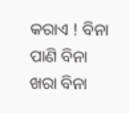କରାଏ ! ବିନା ପାଣି ବିନା ଖରା ବିନା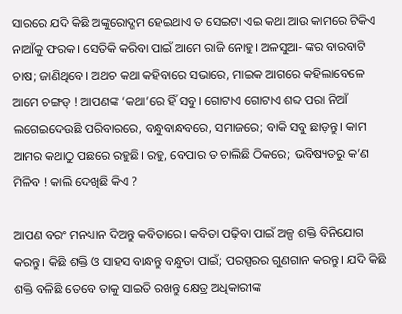ସାରରେ ଯଦି କିଛି ଅଙ୍କୁରୋଦ୍ଗମ ହେଇଥାଏ ତ ସେଇଟା ଏଇ କଥା ଆଉ କାମରେ ଟିକିଏ ନାଆଁକୁ ଫରକ। ସେତିକି କରିବା ପାଇଁ ଆମେ ରାଜି ନୋହୁ। ଅଳସୁଆ- ଙ୍କର ବାରବାଟି ଚାଷ; ଜାଣିଥିବେ। ଅଥଚ କଥା କହିବାରେ ସଭାରେ, ମାଇକ ଆଗରେ କହିଲାବେଳେ ଆମେ ଚଙ୍ଗଡ୍ ! ଆପଣଙ୍କ ‘କଥା’ରେ ହିଁ ସବୁ। ଗୋଟାଏ ଗୋଟାଏ ଶବ୍ଦ ପରା ନିଆଁ ଲଗେଇଦେଉଛି ପରିବାରରେ, ବନ୍ଧୁବାନ୍ଧବରେ, ସମାଜରେ; ବାକି ସବୁ ଛାଡ଼ନ୍ତୁ। କାମ ଆମର କଥାଠୁ ପଛରେ ରହୁଛି। ରହୁ, ବେପାର ତ ଚାଲିଛି ଠିକରେ; ଭବିଷ୍ୟତରୁ କ’ଣ ମିଳିବ ! କାଲି ଦେଖିଛି କିଏ ?

ଆପଣ ବରଂ ମନଧ୍ୟାନ ଦିଅନ୍ତୁ କବିତାରେ। କବିତା ପଢ଼ିବା ପାଇଁ ଅଳ୍ପ ଶକ୍ତି ବିନିଯୋଗ କରନ୍ତୁ। କିଛି ଶକ୍ତି ଓ ସାହସ ବାନ୍ଧନ୍ତୁ ବନ୍ଧୁତା ପାଇଁ; ପରସ୍ପରର ଗୁଣଗାନ କରନ୍ତୁ। ଯଦି କିଛି ଶକ୍ତି ବଳିଛି ତେବେ ତାକୁ ସାଇତି ରଖନ୍ତୁ କ୍ଷେତ୍ର ଅଧିକାରୀଙ୍କ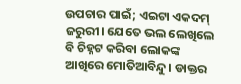ଉପଚାର ପାଇଁ; ଏଇଟା ଏକଦମ୍ ଜରୁରୀ। ଯେତେ ଭଲ ଲେଖିଲେ ବି ଚିହ୍ନଟ କରିବା ଲୋକଙ୍କ ଆଖିରେ ମୋତିଆବିନ୍ଦୁ। ଡାକ୍ତର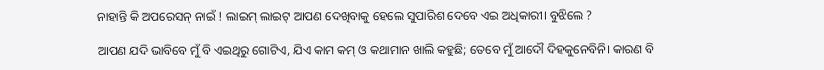ନାହାନ୍ତି କି ଅପରେସନ୍ ନାଇଁ ! ଲାଇମ୍ ଲାଇଟ୍ ଆପଣ ଦେଖିବାକୁ ହେଲେ ସୁପାରିଶ ଦେବେ ଏଇ ଅଧିକାରୀ। ବୁଝିଲେ ?

ଆପଣ ଯଦି ଭାବିବେ ମୁଁ ବି ଏଇଥିରୁ ଗୋଟିଏ, ଯିଏ କାମ କମ୍ ଓ କଥାମାନ ଖାଲି କହୁଛି; ତେବେ ମୁଁ ଆଦୌ ଦିହକୁନେବିନି। କାରଣ ବି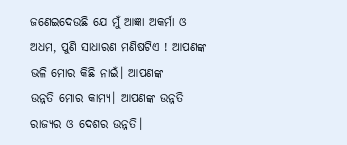ଜଣେଇଦେଉଛି ଯେ ମୁଁ ଆଜ୍ଞା ଅକର୍ମା ଓ ଅଧମ, ପୁଣି ସାଧାରଣ ମଣିଷଟିଏ ! ଆପଣଙ୍କ ଭଳି ମୋର କିଛି ନାଇଁ। ଆପଣଙ୍କ
ଉନ୍ନତି ମୋର କାମ୍ଯ। ଆପଣଙ୍କ ଉନ୍ନତି ରାଜ୍ୟର ଓ ଦେଶର ଉନ୍ନତି।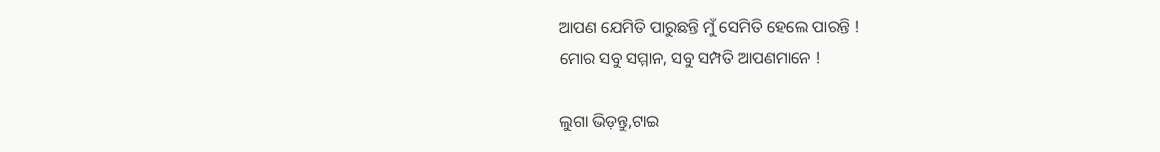ଆପଣ ଯେମିତି ପାରୁଛନ୍ତି ମୁଁ ସେମିତି ହେଲେ ପାରନ୍ତି !
ମୋର ସବୁ ସମ୍ମାନ, ସବୁ ସମ୍ପତି ଆପଣମାନେ !

ଲୁଗା ଭିଡ଼ନ୍ତୁ,ଟାଇ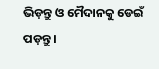ଭିଡ଼ନ୍ତୁ ଓ ମୈଦାନକୁ ଡେଇଁ ପଡ଼ନ୍ତୁ।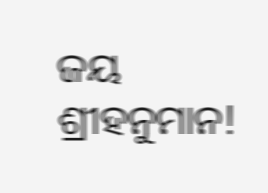ଜୟ ଶ୍ରୀହନୁମାନ!